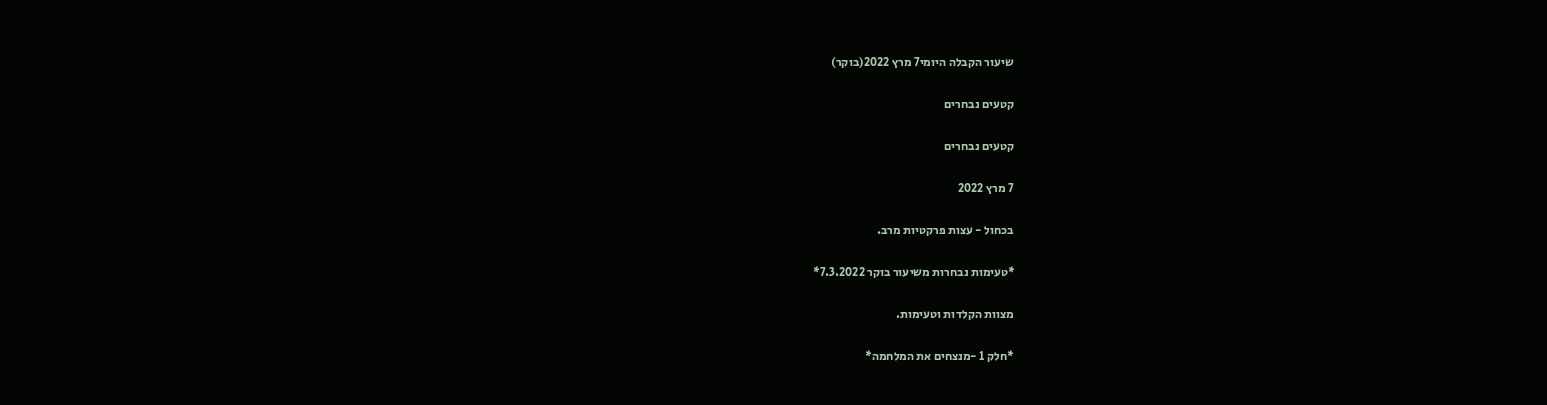שיעור הקבלה היומי7 מרץ 2022(בוקר)

קטעים נבחרים

קטעים נבחרים

7 מרץ 2022

בכחול - עצות פרקטיות מרב.

*טעימות נבחרות משיעור בוקר 7.3.2022*

מצוות הקלדות וטעימות.

*חלק 1 -מנצחים את המלחמה*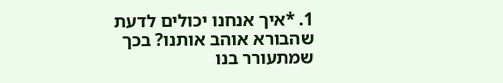1. *איך אנחנו יכולים לדעת שהבורא אוהב אותנו? בכך שמתעורר בנו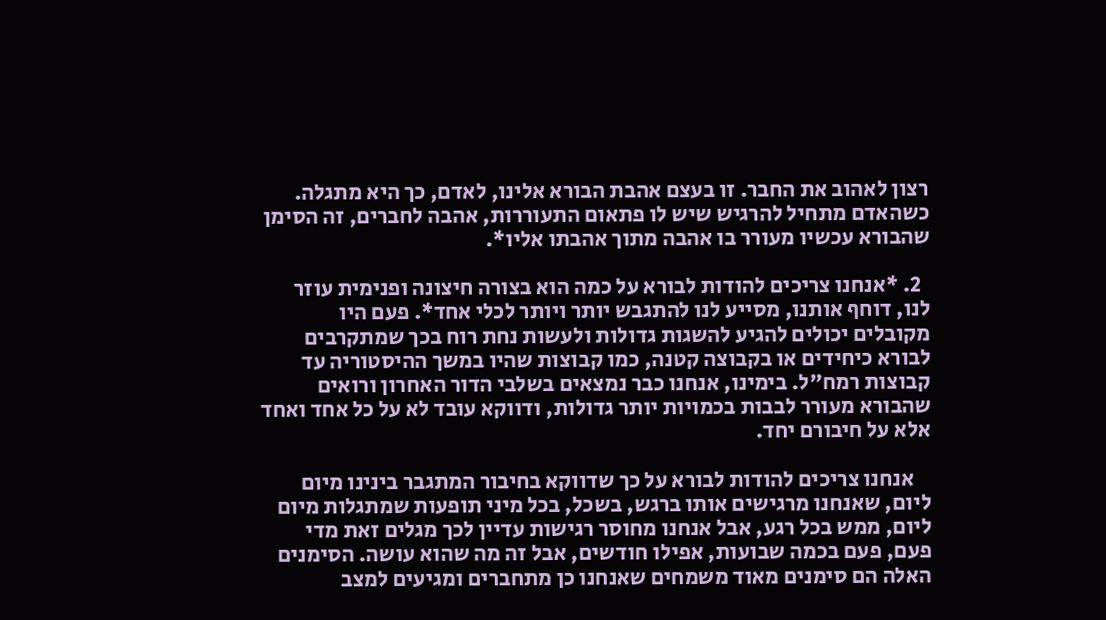רצון לאהוב את החבר. זו בעצם אהבת הבורא אלינו, לאדם, כך היא מתגלה. כשהאדם מתחיל להרגיש שיש לו פתאום התעוררות, אהבה לחברים, זה הסימן שהבורא עכשיו מעורר בו אהבה מתוך אהבתו אליו*.

  2. *אנחנו צריכים להודות לבורא על כמה הוא בצורה חיצונה ופנימית עוזר לנו, דוחף אותנו, מסייע לנו להתגבש יותר ויותר לכלי אחד*. פעם היו מקובלים יכולים להגיע להשגות גדולות ולעשות נחת רוח בכך שמתקרבים לבורא כיחידים או בקבוצה קטנה, כמו קבוצות שהיו במשך ההיסטוריה עד קבוצות רמח"ל. בימינו, אנחנו כבר נמצאים בשלבי הדור האחרון ורואים שהבורא מעורר לבבות בכמויות יותר גדולות, ודווקא עובד לא על כל אחד ואחד אלא על חיבורם יחד.

    אנחנו צריכים להודות לבורא על כך שדווקא בחיבור המתגבר בינינו מיום ליום, שאנחנו מרגישים אותו ברגש, בשכל, בכל מיני תופעות שמתגלות מיום ליום, ממש בכל רגע, אבל אנחנו מחוסר רגישות עדיין לכך מגלים זאת מדי פעם, פעם בכמה שבועות, אפילו חודשים, אבל זה מה שהוא עושה. הסימנים האלה הם סימנים מאוד משמחים שאנחנו כן מתחברים ומגיעים למצב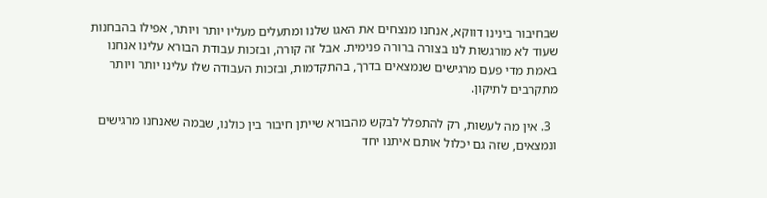שבחיבור בינינו דווקא, אנחנו מנצחים את האגו שלנו ומתעלים מעליו יותר ויותר, אפילו בהבחנות שעוד לא מורגשות לנו בצורה ברורה פנימית. אבל זה קורה, ובזכות עבודת הבורא עלינו אנחנו באמת מדי פעם מרגישים שנמצאים בדרך, בהתקדמות, ובזכות העבודה שלו עלינו יותר ויותר מתקרבים לתיקון.

  3. אין מה לעשות, רק להתפלל לבקש מהבורא שייתן חיבור בין כולנו, שבמה שאנחנו מרגישים ונמצאים, שזה גם יכלול אותם איתנו יחד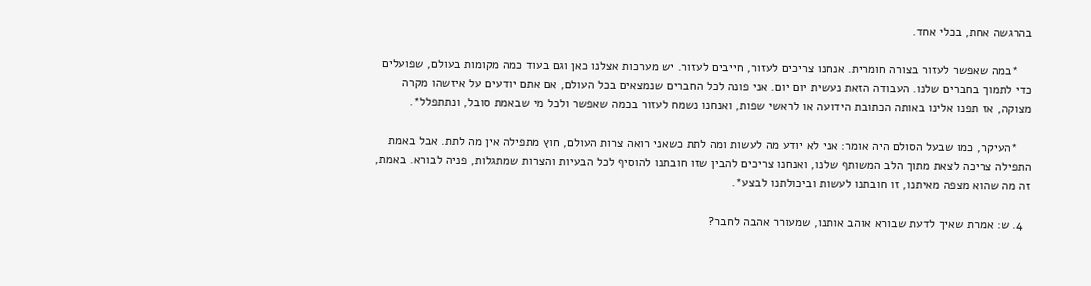בהרגשה אחת, בכלי אחד.

    *במה שאפשר לעזור בצורה חומרית. אנחנו צריכים לעזור, חייבים לעזור. יש מערכות אצלנו כאן וגם בעוד כמה מקומות בעולם, שפועלים כדי לתמוך בחברים שלנו. העבודה הזאת נעשית יום יום. אני פונה לכל החברים שנמצאים בכל העולם, אם אתם יודעים על איזשהו מקרה מצוקה, אז תפנו אלינו באותה הכתובת הידועה או לראשי שפות, ואנחנו נשמח לעזור בכמה שאפשר ולכל מי שבאמת סובל, ונתתפלל*.

    *העיקר, כמו שבעל הסולם היה אומר: אני לא יודע מה לעשות ומה לתת כשאני רואה צרות העולם, חוץ מתפילה אין מה לתת. אבל באמת התפילה צריכה לצאת מתוך הלב המשותף שלנו, ואנחנו צריכים להבין שזו חובתנו להוסיף לכל הבעיות והצרות שמתגלות, פניה לבורא. באמת, זה מה שהוא מצפה מאיתנו, זו חובתנו לעשות וביכולתנו לבצע*.

  4. ש: אמרת שאיך לדעת שבורא אוהב אותנו, שמעורר אהבה לחבר?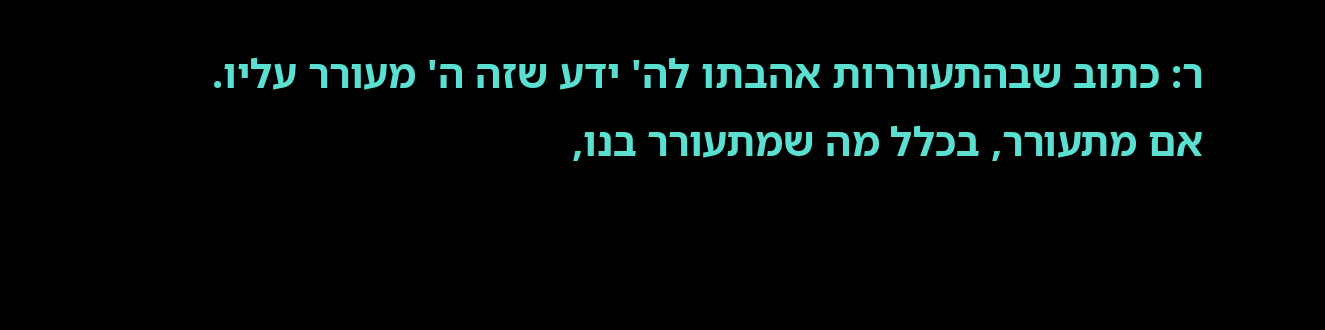ר: כתוב שבהתעוררות אהבתו לה' ידע שזה ה' מעורר עליו. אם מתעורר, בכלל מה שמתעורר בנו,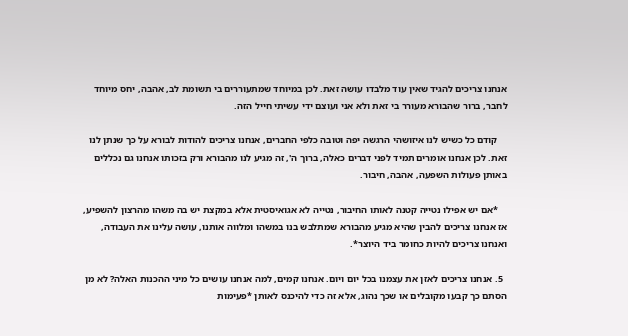אנחנו צריכים להגיד שאין עוד מלבדו עושה זאת. לכן במיוחד שמתעוררים בי תשומת לב, אהבה, יחס מיוחד לחבר, ברור שהבורא מעורר בי זאת ולא אני ועוצם ידי עשיתי חייל הזה.

    קודם כל כשיש לנו איזושהי הרגשה יפה וטובה כלפי החברים, אנחנו צריכים להודות לבורא על כך שנתן לנו זאת. לכן אנחנו אומרים תמיד לפני דברים כאלה, ברוך ה', זה מגיע לנו מהבורא ורק בזכותו אנחנו גם נכללים באותן פעולות השפעה, אהבה, חיבור.

    *אם יש אפילו נטייה קטנה לאותו החיבור, נטייה לא אגואיסטית אלא במקצת יש בה משהו מהרצון להשפיע, אז אנחנו צריכים להבין שהיא מגיע מהבורא שמתלבש בנו במשהו ומלווה אותנו, עושה עלינו את העבודה, ואנחנו צריכים להיות כחומר ביד היוצר*.

  5. אנחנו צריכים לאזן את עצמנו בכל יום ויום. אנחנו קמים, למה אנחנו עושים כל מיני ההכנות האלה? לא מן הסתם כך קבעו מקובלים או שכך נהוג, אלא זה כדי להיכנס לאותן *פעימות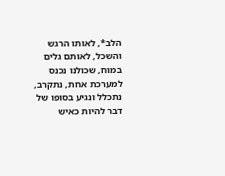הלב*, לאותו הרגש והשכל, לאותם גלים במוח, שכולנו נכנס למערכת אחת, נתקרב, נתכלל ונגיע בסופו של דבר להיות כאיש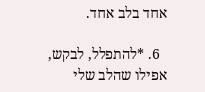אחד בלב אחד.

  6. *להתפלל, לבקש, אפילו שהלב שלי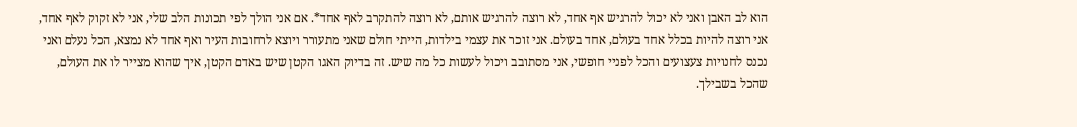הוא לב האבן ואני לא יכול להרגיש אף אחד, לא רוצה להרגיש אותם, לא רוצה להתקרב לאף אחד*. אם אני הולך לפי תכונות הלב שלי, אני לא זקוק לאף אחד, אני רוצה להיות בכלל אחד בעולם, אחד בעולם. אני זוכר את עצמי בילדות, הייתי חולם שאני מתעורר ויוצא לרחובות העיר ואף אחד לא נמצא, הכל נעלם ואני נכנס לחנויות צעצועים והכל לפניי חופשי, אני מסתובב ויכול לעשות כל מה שיש. זה בדיוק האגו הקטן שיש באדם הקטן, איך שהוא מצייר לו את העולם, שהכל בשבילך.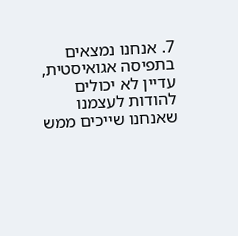7. אנחנו נמצאים בתפיסה אגואיסטית, עדיין לא יכולים להודות לעצמנו שאנחנו שייכים ממש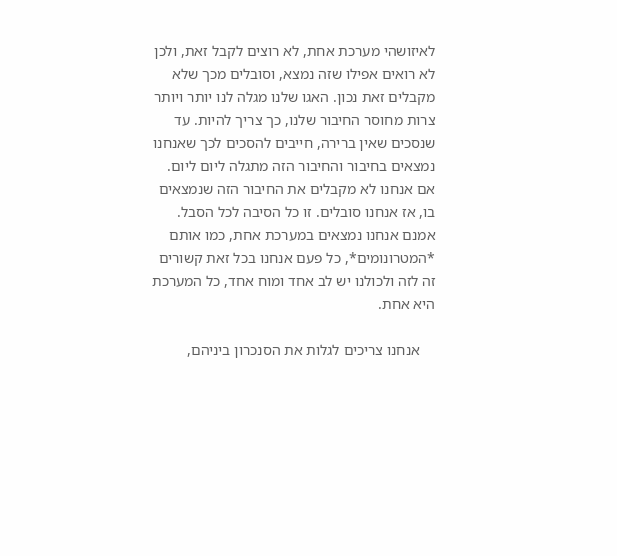לאיזושהי מערכת אחת, לא רוצים לקבל זאת, ולכן לא רואים אפילו שזה נמצא, וסובלים מכך שלא מקבלים זאת נכון. האגו שלנו מגלה לנו יותר ויותר צרות מחוסר החיבור שלנו, כך צריך להיות. עד שנסכים שאין ברירה, חייבים להסכים לכך שאנחנו נמצאים בחיבור והחיבור הזה מתגלה ליום ליום. אם אנחנו לא מקבלים את החיבור הזה שנמצאים בו, אז אנחנו סובלים. זו כל הסיבה לכל הסבל. אמנם אנחנו נמצאים במערכת אחת, כמו אותם *המטרונומים*, כל פעם אנחנו בכל זאת קשורים זה לזה ולכולנו יש לב אחד ומוח אחד, כל המערכת היא אחת.

    אנחנו צריכים לגלות את הסנכרון ביניהם,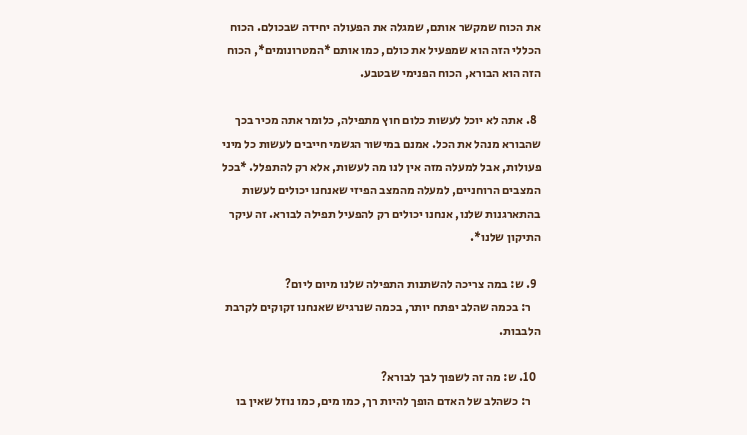את הכוח שמקשר אותם, שמגלה את הפעולה יחידה שבכולם. הכוח הכללי הזה הוא שמפעיל את כולם, כמו אותם *המטרונומים*, הכוח הזה הוא הבורא, הכוח הפנימי שבטבע.

  8. אתה לא יוכל לעשות כלום חוץ מתפילה, כלומר אתה מכיר בכך שהבורא מנהל את הכל. אמנם במישור הגשמי חייבים לעשות כל מיני פעולות, אבל למעלה מזה אין לנו מה לעשות, אלא רק להתפלל. *בכל המצבים הרוחניים, למעלה מהמצב הפיזי שאנחנו יכולים לעשות בהתארגנות שלנו, אנחנו יכולים רק להפעיל תפילה לבורא. זה עיקר התיקון שלנו*.

  9. ש: במה צריכה להשתנות התפילה שלנו מיום ליום?
    ר: בכמה שהלב יפתח יותר, בכמה שנרגיש שאנחנו זקוקים לקרבת הלבבות.

  10. ש: מה זה לשפוך לבך לבורא?
    ר: כשהלב של האדם הופך להיות רך, כמו מים, כמו נוזל שאין בו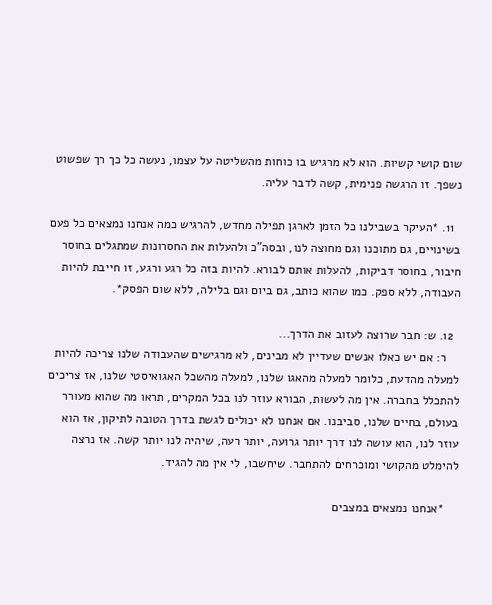שום קושי קשיות. הוא לא מרגיש בו כוחות מהשליטה על עצמו, נעשה כל כך רך שפשוט נשפך. זו הרגשה פנימית, קשה לדבר עליה.

  11. *העיקר בשבילנו כל הזמן לארגן תפילה מחדש, להרגיש כמה אנחנו נמצאים כל פעם בשינויים, גם מתוכנו וגם מחוצה לנו, ובסה"כ ולהעלות את החסרונות שמתגלים בחוסר חיבור, בחוסר דביקות, להעלות אותם לבורא. להיות בזה כל רגע ורגע, זו חייבת להיות העבודה, ללא ספק. כמו שהוא כותב, גם ביום וגם בלילה, ללא שום הפסק*.

  12. ש: חבר שרוצה לעזוב את הדרך...
    ר: אם יש כאלו אנשים שעדיין לא מבינים, לא מרגישים שהעבודה שלנו צריכה להיות למעלה מהדעת, כלומר למעלה מהאגו שלנו, למעלה מהשכל האגואיסטי שלנו, אז צריכים להתכלל בחברה. אין מה לעשות, הבורא עוזר לנו בכל המקרים, תראו מה שהוא מעורר בעולם, בחיים שלנו, סביבנו. אם אנחנו לא יכולים לגשת בדרך הטובה לתיקון, אז הוא עוזר לנו, הוא עושה לנו דרך יותר גרועה, יותר רעה, שיהיה לנו יותר קשה. אז נרצה להימלט מהקושי ומוכרחים להתחבר. שיחשבו, לי אין מה להגיד.

    *אנחנו נמצאים במצבים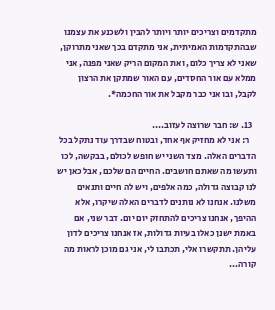מתקדמים וצריכים יותר ויותר להבין ולשכנע את עצמנו שבהתקדמות האמיתית, אני מתקדם בכך שאני מתרוקן, שאני לא צריך כלום, ואת המקום הריק שאני מפנה, אני ממלא עם אור החסדים, עם האור שמתקן את הרצון לקבל, ובו אני כבר מקבל את אור החכמה*.

  13. ש: חבר שרוצה לעזוב....
    ר: אני לא מחזיק אף אחד, ובטוח שבדרך עוד נתקל בכל הדברים האלה. מצד השני יש חופש לכולם, בבקשה, לכו ותעשו מה שאתם חושבים. החיים הם שלכם, אבל כאן יש לנו קבוצה גדולה, כמה אלפים, ויש לה חיים ותנאים משלנו. אנחנו לא נותנים לדברים האלה שיקרו, אלא ההיפך, אנחנו צריכים להתחזק יום יום. דבר שני, אם באמת ישנן כאלו בעיות גדולות, אז אנחנו צריכים לדון עליהן. תתקשרו אלי, תכתבו לי, אני גם מוכן לראות מה קורה...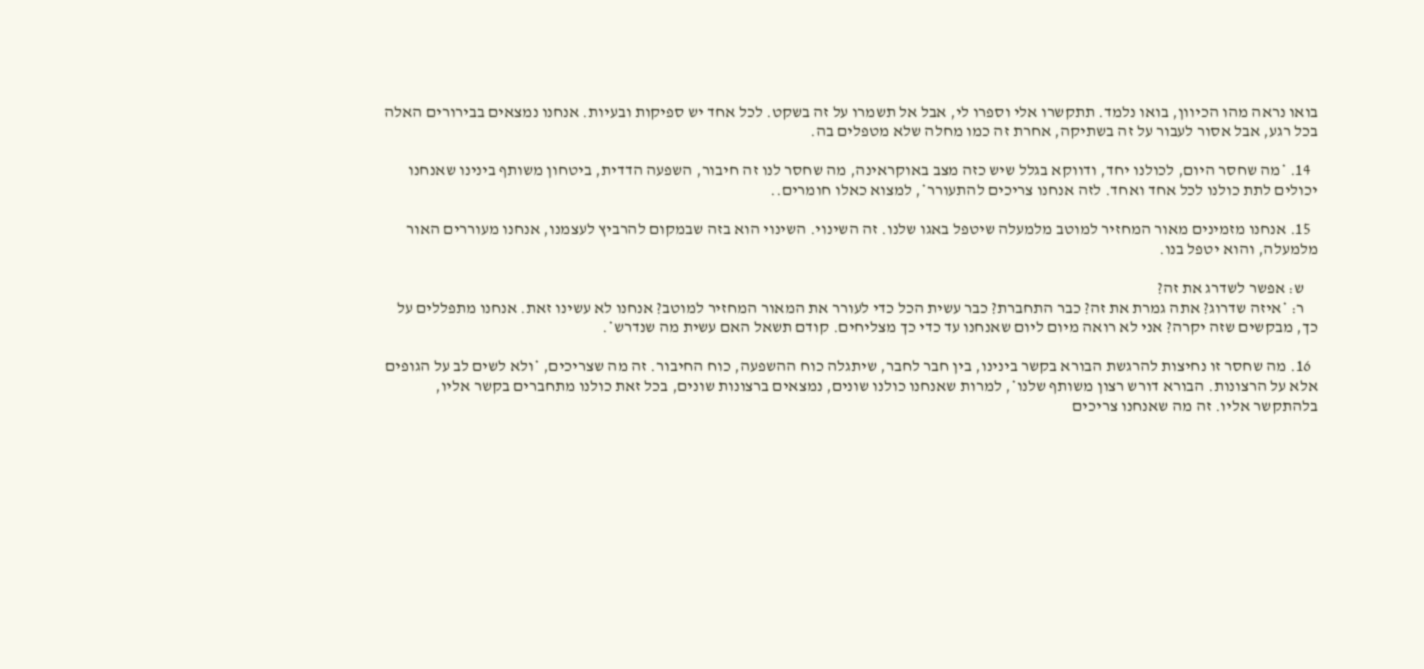בואו נראה מהו הכיוון, בואו נלמד. תתקשרו אלי וספרו לי, אבל אל תשמרו על זה בשקט. לכל אחד יש ספיקות ובעיות. אנחנו נמצאים בבירורים האלה בכל רגע, אבל אסור לעבור על זה בשתיקה, אחרת זה כמו מחלה שלא מטפלים בה.

  14. *מה שחסר היום, לכולנו יחד, ודווקא בגלל שיש כזה מצב באוקראינה, מה שחסר לנו זה חיבור, השפעה הדדית, ביטחון משותף בינינו שאנחנו יכולים לתת כולנו לכל אחד ואחד. לזה אנחנו צריכים להתעורר*, למצוא כאלו חומרים..

  15. אנחנו מזמינים מאור המחזיר למוטב מלמעלה שיטפל באגו שלנו. זה השינוי. השינוי הוא בזה שבמקום להרביץ לעצמנו, אנחנו מעוררים האור מלמעלה, והוא יטפל בנו.

    ש: אפשר לשדרג את זה?
    ר: *איזה שדרוג? אתה גמרת את זה? כבר התחברת? כבר עשית הכל כדי לעורר את המאור המחזיר למוטב? אנחנו לא עשינו זאת. אנחנו מתפללים על כך, מבקשים שזה יקרה? אני לא רואה מיום ליום שאנחנו עד כדי כך מצליחים. קודם תשאל האם עשית מה שנדרש*.

  16. מה שחסר זו נחיצות להרגשת הבורא בקשר בינינו, בין חבר לחבר, שיתגלה כוח ההשפעה, כוח החיבור. זה מה שצריכים, *ולא לשים לב על הגופים אלא על הרצונות. הבורא דורש רצון משותף שלנו*, למרות שאנחנו כולנו שונים, נמצאים ברצונות שונים, בכל זאת כולנו מתחברים בקשר אליו, בלהתקשר אליו. זה מה שאנחנו צריכים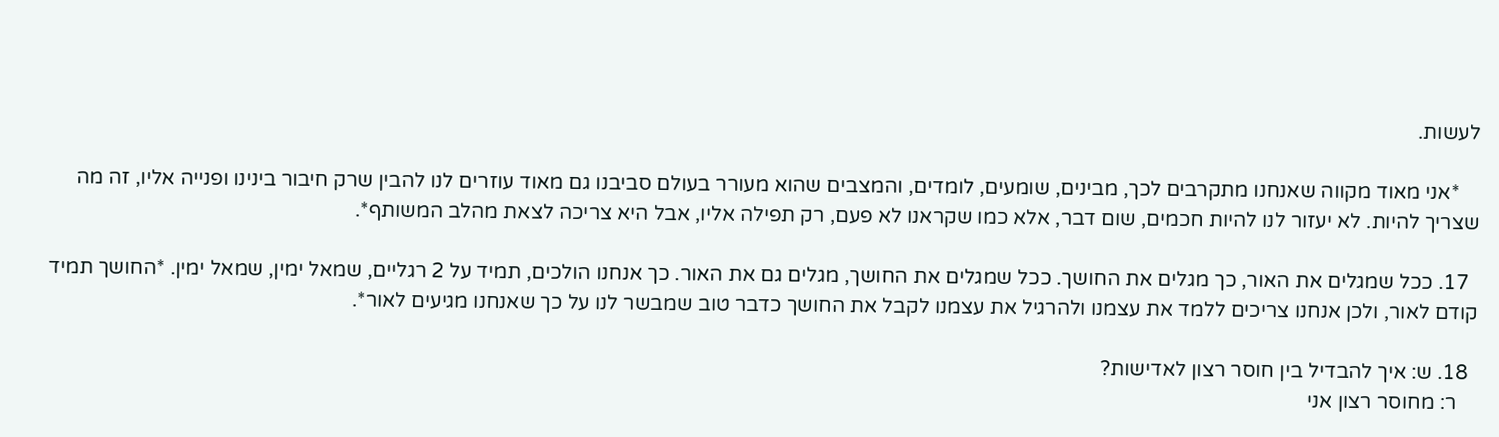לעשות.

    *אני מאוד מקווה שאנחנו מתקרבים לכך, מבינים, שומעים, לומדים, והמצבים שהוא מעורר בעולם סביבנו גם מאוד עוזרים לנו להבין שרק חיבור בינינו ופנייה אליו, זה מה שצריך להיות. לא יעזור לנו להיות חכמים, שום דבר, אלא כמו שקראנו לא פעם, רק תפילה אליו, אבל היא צריכה לצאת מהלב המשותף*.

  17. ככל שמגלים את האור, כך מגלים את החושך. ככל שמגלים את החושך, מגלים גם את האור. כך אנחנו הולכים, תמיד על 2 רגליים, שמאל ימין, שמאל ימין. *החושך תמיד קודם לאור, ולכן אנחנו צריכים ללמד את עצמנו ולהרגיל את עצמנו לקבל את החושך כדבר טוב שמבשר לנו על כך שאנחנו מגיעים לאור*.

  18. ש: איך להבדיל בין חוסר רצון לאדישות?
    ר: מחוסר רצון אני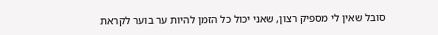סובל שאין לי מספיק רצון, שאני יכול כל הזמן להיות ער בוער לקראת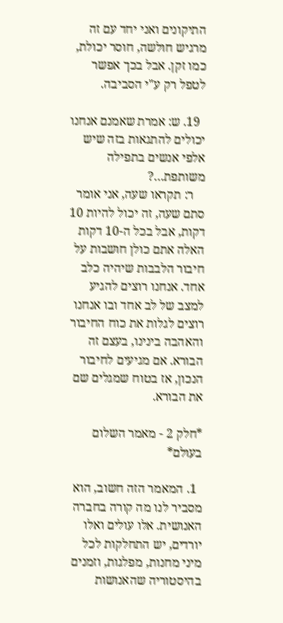התיקונים ואני יחד עם זה מרגיש חולשה, חוסר יכולת, כמו זקן. אבל בכך אפשר לטפל רק ע"י הסביבה.

  19. ש: אמרת שאמנם אנחנו יכולים להתגאות בזה שיש אלפי אנשים בתפילה משותפת…?
    ר: תקראו שעה, אני אומר סתם שעה, זה יכול להיות 10 דקות, אבל בכל ה-10 דקות האלה אתם כולן חושבות על חיבור הלבבות שיהיה כלב אחד. אנחנו רוצים להגיע למצב של לב אחד ובו אנחנו רוצים לגלות את כוח החיבור והאהבה בינינו, בעצם זה הבורא. אם מגיעים לחיבור הנכון, אז בטוח שמגלים שם את הבורא.

*חלק 2 - מאמר השלום בעולם*

  1. המאמר הזה חשוב, הוא מסביר לנו מה קורה בחברה האנושית. אלו עולים ואלו יורדים, יש התחלקות לכל מיני מחנות, מפלגות, וזמנים בהיסטוריה שהאנושות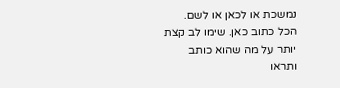נמשכת או לכאן או לשם. הכל כתוב כאן. שימו לב קצת יותר על מה שהוא כותב ותראו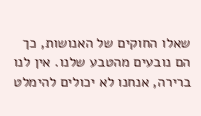שאלו החוקים של האנושות, כך הם נובעים מהטבע שלנו. אין לנו ברירה, אנחנו לא יכולים להימלט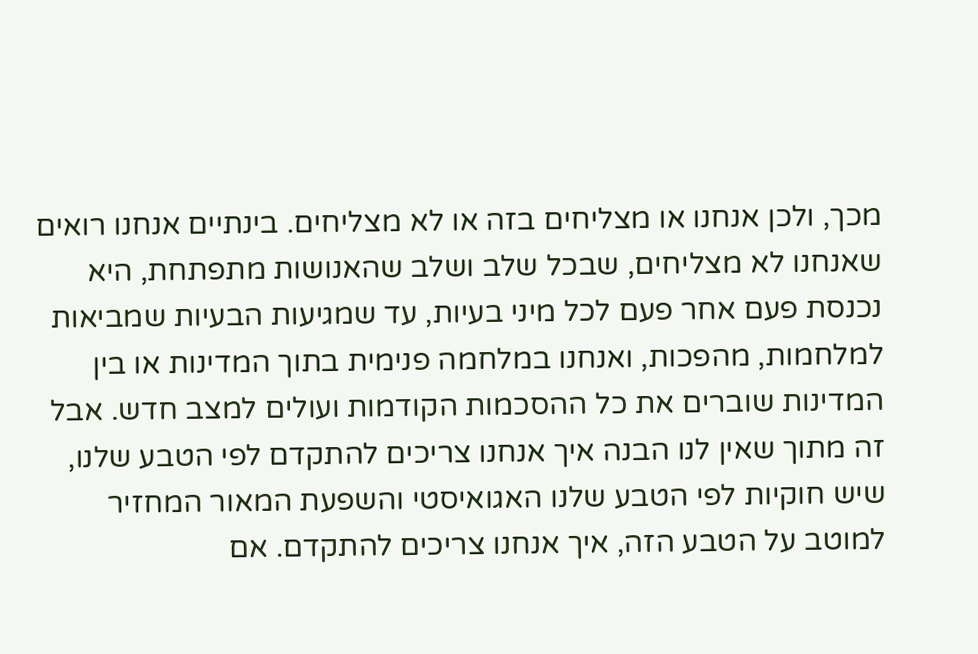מכך, ולכן אנחנו או מצליחים בזה או לא מצליחים. בינתיים אנחנו רואים שאנחנו לא מצליחים, שבכל שלב ושלב שהאנושות מתפתחת, היא נכנסת פעם אחר פעם לכל מיני בעיות, עד שמגיעות הבעיות שמביאות למלחמות, מהפכות, ואנחנו במלחמה פנימית בתוך המדינות או בין המדינות שוברים את כל ההסכמות הקודמות ועולים למצב חדש. אבל זה מתוך שאין לנו הבנה איך אנחנו צריכים להתקדם לפי הטבע שלנו, שיש חוקיות לפי הטבע שלנו האגואיסטי והשפעת המאור המחזיר למוטב על הטבע הזה, איך אנחנו צריכים להתקדם. אם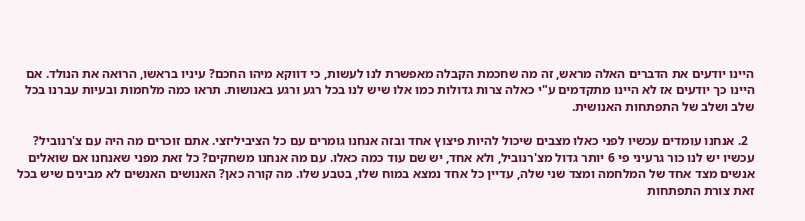היינו יודעים את הדברים האלה מראש, זה מה שחכמת הקבלה מאפשרת לנו לעשות, כי דווקא מיהו החכם? עיניו בראשו, הרואה את הנולד. אם היינו כך יודעים אז לא היינו מתקדמים ע"י כאלה צרות גדולות כמו אלו שיש לנו בכל רגע ורגע באנושות. תראו כמה מלחמות ובעיות עברנו בכל שלב ושלב של התפתחות האנושית.

  2. אנחנו עומדים עכשיו לפני כאלו מצבים שיכול להיות פיצוץ אחד ובזה אנחנו גומרים עם כל הציביליזצי. אתם זוכרים מה היה עם צ'רנוביל? עכשיו יש לנו כור גרעיני פי 6 יותר גדול מצ'רנוביל, ולא אחד, יש שם עוד כמה כאלו. עם מה אנחנו משחקים? כל זאת מפני שאנחנו אם שואלים אנשים מצד אחד של המלחמה ומצד שני שלה, עדיין כל אחד נמצא במוח שלו, בטבע שלו. מה קורה כאן? האנושים האנשים לא מבינים שיש בכל זאת צורת התפתחות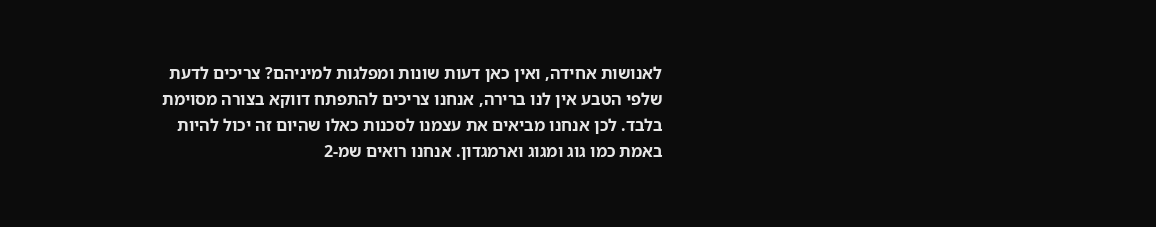לאנושות אחידה, ואין כאן דעות שונות ומפלגות למיניהם? צריכים לדעת שלפי הטבע אין לנו ברירה, אנחנו צריכים להתפתח דווקא בצורה מסוימת בלבד. לכן אנחנו מביאים את עצמנו לסכנות כאלו שהיום זה יכול להיות באמת כמו גוג ומגוג וארמגדון. אנחנו רואים שמ-2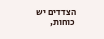הצדדים יש כוחות,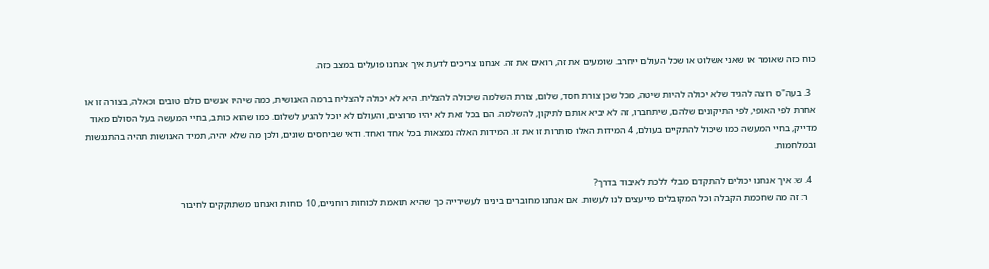כוח כזה שאומר או שאני אשלוט או שכל העולם ייחרב. שומעים את זה, רואים את זה. אנחנו צריכים לדעת איך אנחנו פועלים במצב כזה.

  3. בעה"ס רוצה להגיד שלא יכולה להיות שיטה, מכל שכן צורת חסד, שלום, צורת השלמה שיכולה להצליח. היא לא יכולה להצליח ברמה האנושית, כמה שיהיו אנשים כולם טובים וכאלה, בצורה זו או אחרת לפי האופי, לפי התיקונים שלהם, שיתחברו, זה לא יביא אותם לתיקון, להשלמה. הם בכל זאת לא יהיו מרוצים, והעולם לא יוכל להגיע לשלום. כמו שהוא כותב, בחיי המעשה בעל הסולם מאוד מדייק, בחיי המעשה כמו שיכול להתקיים בעולם, 4 המידות האלו סותרות זו את זו. המידות האלה נמצאות בכל אחד ואחד. ודאי שביחסים שונים, ולכן מה שלא יהיה, תמיד האנושות תהיה בהתנגשות ובמלחמות.

  4. ש: איך אנחנו יכולים להתקדם מבלי ללכת לאיבוד בדרך?
    ר: זה מה שחכמת הקבלה וכל המקובלים מייעצים לנו לעשות. אם אנחנו מחוברים בינינו לעשירייה כך שהיא תואמת לכוחות רוחניים, 10 כוחות ואנחנו משתוקקים לחיבור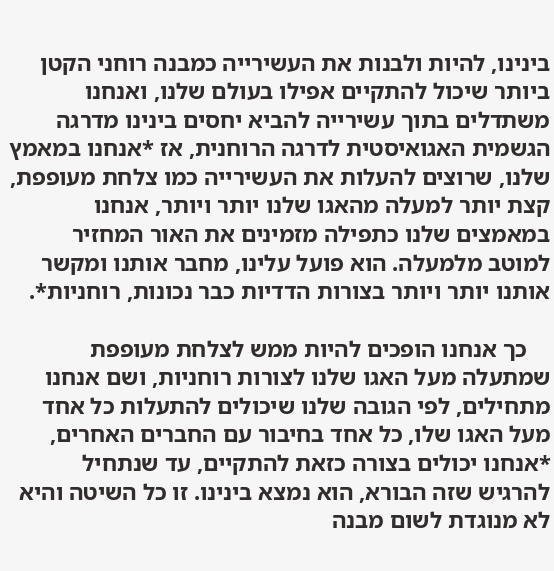בינינו, להיות ולבנות את העשירייה כמבנה רוחני הקטן ביותר שיכול להתקיים אפילו בעולם שלנו, ואנחנו משתדלים בתוך עשירייה להביא יחסים בינינו מדרגה הגשמית האגואיסטית לדרגה הרוחנית, אז *אנחנו במאמץ שלנו, שרוצים להעלות את העשירייה כמו צלחת מעופפת, קצת יותר למעלה מהאגו שלנו יותר ויותר, אנחנו במאמצים שלנו כתפילה מזמינים את האור המחזיר למוטב מלמעלה. הוא פועל עלינו, מחבר אותנו ומקשר אותנו יותר ויותר בצורות הדדיות כבר נכונות, רוחניות*.

    כך אנחנו הופכים להיות ממש לצלחת מעופפת שמתעלה מעל האגו שלנו לצורות רוחניות, ושם אנחנו מתחילים, לפי הגובה שלנו שיכולים להתעלות כל אחד מעל האגו שלו, כל אחד בחיבור עם החברים האחרים, *אנחנו יכולים בצורה כזאת להתקיים, עד שנתחיל להרגיש שזה הבורא, הוא נמצא בינינו. זו כל השיטה והיא לא מנוגדת לשום מבנה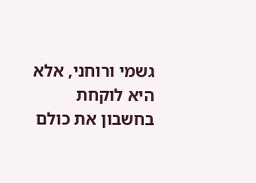גשמי ורוחני, אלא היא לוקחת בחשבון את כולם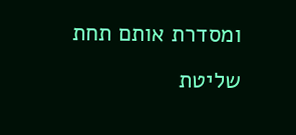ומסדרת אותם תחת שליטת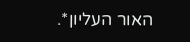האור העליון*.